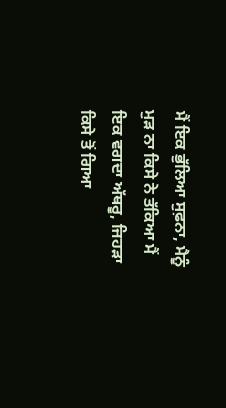ਮੈਂ ਇਕ ਭੁੱਲਿਆ ਸੁਫ਼ਨਾ, ਮੈਨੂੰ ਮੁੜ ਨਾ ਕਿਸੇ ਨੇ ਤੱਕਿਆ ਮੈਂ ਇਕ ਵਗਦਾ ਅੱਥਰੂ, ਜਿਹੜਾ ਕਿਸੇ ਤੋਂ ਗਿਆ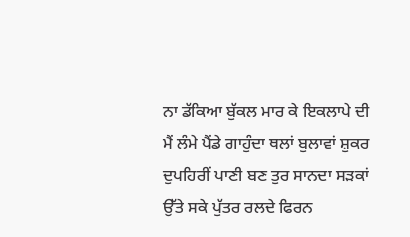ਨਾ ਡੱਕਿਆ ਬੁੱਕਲ ਮਾਰ ਕੇ ਇਕਲਾਪੇ ਦੀ ਮੈਂ ਲੰਮੇ ਪੈਂਡੇ ਗਾਹੁੰਦਾ ਥਲਾਂ ਬੁਲਾਵਾਂ ਸ਼ੁਕਰ ਦੁਪਹਿਰੀਂ ਪਾਣੀ ਬਣ ਤੁਰ ਸਾਨਦਾ ਸੜਕਾਂ ਉੱਤੇ ਸਕੇ ਪੁੱਤਰ ਰਲਦੇ ਫਿਰਨ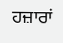ਹਜ਼ਾਰਾਂ